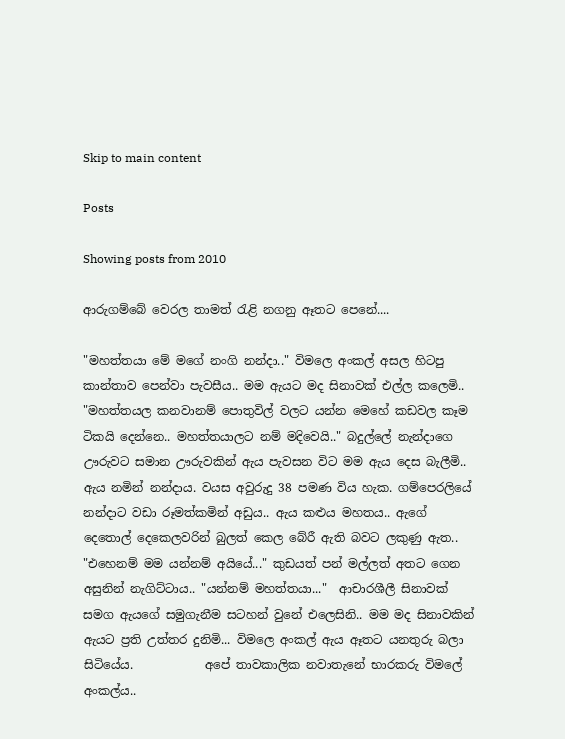Skip to main content

Posts

Showing posts from 2010

ආරුගම්බේ වෙරල තාමත් රැළි නගනු ඈතට පෙනේ....

"මහත්තයා මේ මගේ නංගි නන්දා.." විමලෙ අංකල් අසල හිටපු කාන්තාව පෙන්වා පැවසීය.. මම ඇයට මද සිනාවක් එල්ල කලෙමි.. "මහත්තයල කනවානම් පොතුවිල් වලට යන්න මෙහේ කඩවල කෑම ටිකයි දෙන්නෙ.. මහත්තයාලට නම් මදිවෙයි.." බදුල්ලේ නැන්දාගෙ ඌරුවට සමාන ඌරුවකින් ඇය පැවසන විට මම ඇය දෙස බැලීමි.. ඇය නමින් නන්දාය. වයස අවුරුදු 38 පමණ විය හැක. ගම්පෙරලියේ නන්දාට වඩා රූමත්කමින් අඩුය.. ඇය කළුය මහතය.. ඇගේ දෙතොල් දෙකෙලවරින් බුලත් කෙල බේරී ඇති බවට ලකුණු ඇත.. "එහෙනම් මම යන්නම් අයියේ..." කුඩයත් පන් මල්ලත් අතට ගෙන අසුනින් නැගිට්ටාය.. "යන්නම් මහත්තයා..."  ආචාරශීලී සිනාවක් සමග ඇයගේ සමුගැනීම සටහන් වුනේ එලෙසිනි.. මම මද සිනාවකින් ඇයට ප්‍රති උත්තර දුනිමි... විමලෙ අංකල් ඇය ඈතට යනතුරු බලා සිටියේය.            අපේ තාවකාලික නවාතැනේ භාරකරු විමලේ අංකල්ය..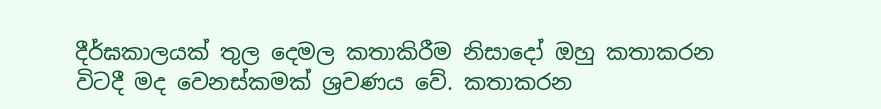දීර්ඝකාලයක් තුල දෙමල කතාකිරීම නිසාදෝ ඔහු කතාකරන විටදී මද වෙනස්කමක් ශ්‍රවණය වේ. කතාකරන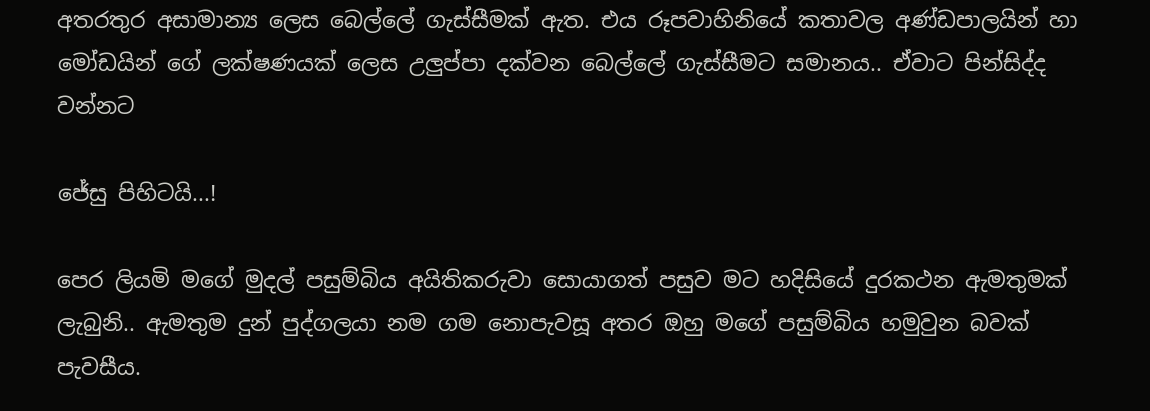අතරතුර අසාමාන්‍ය ලෙස බෙල්ලේ ගැස්සීමක් ඇත. එය රූපවාහිනියේ කතාවල අණ්ඩපාලයින් හා මෝඩයින් ගේ ලක්ෂණයක් ලෙස උලුප්පා දක්වන බෙල්ලේ ගැස්සීමට සමානය.. ඒවාට පින්සිද්ද වන්නට

ජේසු පිහිටයි...!

පෙර ලියමි මගේ මුදල් පසුම්බිය අයිතිකරුවා සොයාගත් පසුව මට හදිසියේ දුරකථන ඇමතුමක් ලැබුනි.. ඇමතුම දුන් පුද්ගලයා නම ගම නොපැවසූ අතර ඔහු මගේ පසුම්බිය හමුවුන බවක් පැවසීය.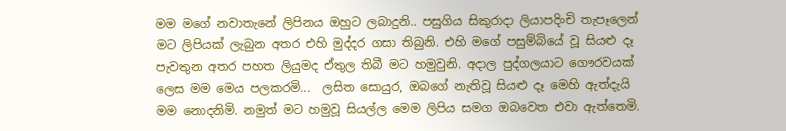මම මගේ නවාතැනේ ලිපිනය ඔහුට ලබාදුනි.. පසුගිය සිකුරාදා ලියාපදිංචි තැපෑලෙන් මට ලිපියක් ලැබුන අතර එහි මුද්දර ගසා තිබුනි. එහි මගේ පසුම්බියේ වූ සියළු දෑ පැවතුන අතර පහත ලියුමද ඒතුල තිබී මට හමුවුනි. අදාල පුද්ගලයාට ගෞරවයක් ලෙස මම මෙය පලකරමි...  ලසිත සොයුර, ඔබගේ නැතිවූ සියළු දෑ මෙහි ඇත්දැයි මම නොදනිමි. නමුත් මට හමුවූ සියල්ල මෙම ලිපිය සමග ඔබවෙත එවා ඇත්තෙමි.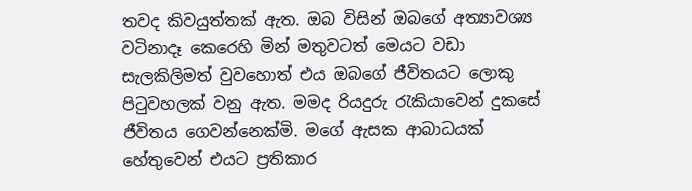තවද කිවයුත්තක් ඇත. ඔබ විසින් ඔබගේ අත්‍යාවශ්‍ය වටිනාදෑ කෙරෙහි මින් මතුවටත් මෙයට වඩා සැලකිලිමත් වුවහොත් එය ඔබගේ ජීවිතයට ලොකු පිටුවහලක් වනු ඇත. මමද රියදුරු රැකියාවෙන් දුකසේ ජීවිතය ගෙවන්නෙක්මි. මගේ ඇසක ආබාධයක් හේතුවෙන් එයට ප්‍රතිකාර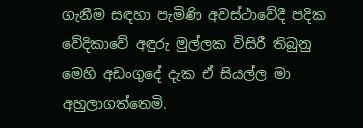ගැනීම සඳහා පැමිණි අවස්ථාවේදී පදික වේදිකාවේ අඳුරු මුල්ලක විසිරී තිබුනු මෙහි අඩංගුදේ දැක ඒ සියල්ල මා අහුලාගත්තෙමි.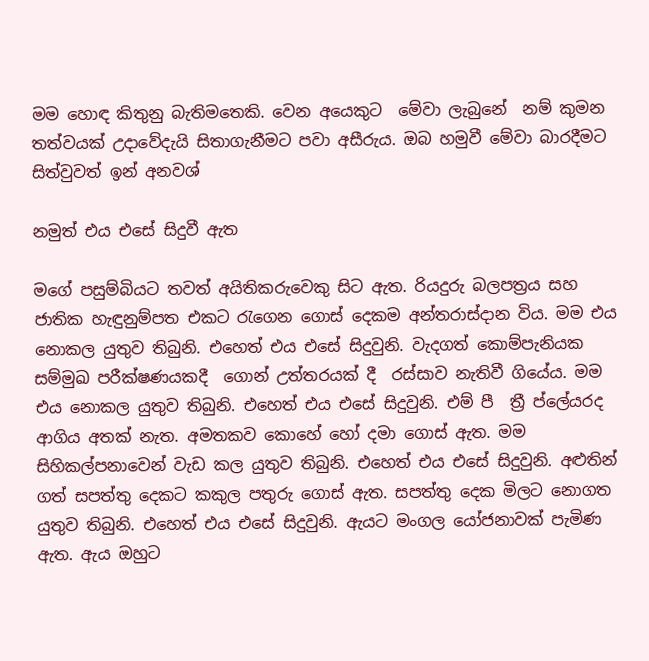මම හොඳ කිතුනු බැතිමතෙකි. වෙන අයෙකුට  මේවා ලැබුනේ  නම් කුමන තත්වයක් උදාවේදැයි සිතාගැනීමට පවා අසීරුය. ඔබ හමුවී මේවා බාරදීමට සිත්වුවත් ඉන් අනවශ්

නමුත් එය එසේ සිදුවී ඇත

මගේ පසුම්බියට තවත් අයිතිකරුවෙකු සිට ඇත. රියදුරු බලපත්‍රය සහ ජාතික හැඳුනුම්පත එකට රැගෙන ගොස් දෙකම අන්තරාස්දාන විය. මම එය නොකල යුතුව තිබුනි. එහෙත් එය එසේ සිදුවුනි. වැදගත් කොම්පැනියක සම්මුඛ පරීක්ෂණයකදී  ගොන් උත්තරයක් දී  රස්සාව නැතිවී ගියේය. මම එය නොකල යුතුව තිබුනි. එහෙත් එය එසේ සිදුවුනි. එම් පී  ත්‍රී ප්ලේයරද ආගිය අතක් නැත. අමතකව කොහේ හෝ දමා ගොස් ඇත. මම සිහිකල්පනාවෙන් වැඩ කල යුතුව තිබුනි. එහෙත් එය එසේ සිදුවුනි. අළුතින් ගත් සපත්තු දෙකට කකුල පතුරු ගොස් ඇත. සපත්තු දෙක මිලට නොගත යුතුව තිබුනි. එහෙත් එය එසේ සිදුවුනි. ඇයට මංගල යෝජනාවක් පැමිණ ඇත. ඇය ඔහුට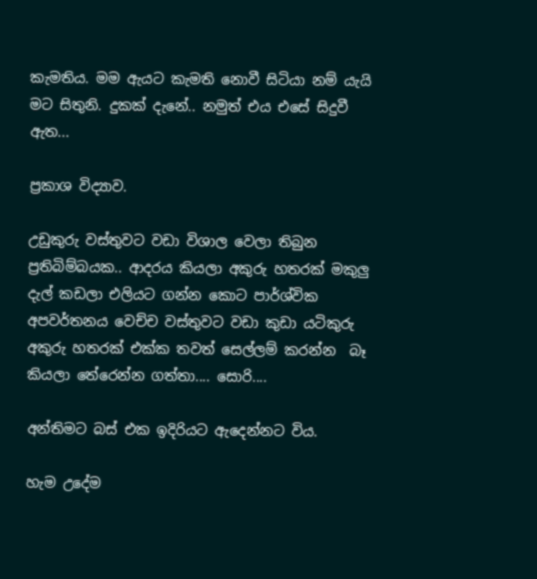කැමතිය. මම ඇයට කැමති නොවී සිටියා නම් යැයි මට සිතුනි. දුකක් දැනේ.. නමුත් එය එසේ සිදුවී ඇත...

ප්‍රකාශ විද්‍යාව.

උඩුකුරු වස්තුවට වඩා විශාල වෙලා තිබුන ප්‍රතිබිම්බයක.. ආදරය කියලා අකුරු හතරක් මකුලු දැල් කඩලා එලියට ගන්න කොට පාර්ශ්වික අපවර්තනය වෙච්ච වස්තුවට වඩා කුඩා යටිකුරු අකුරු හතරක් එක්ක තවත් සෙල්ලම් කරන්න  බෑ කියලා තේරෙන්න ගත්තා.... සොරි....

අන්තිමට බස් එක ඉදිරියට ඇදෙන්නට විය.

හැම උදේම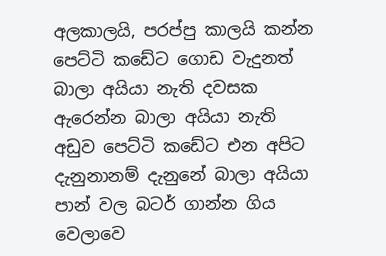අලකාලයි, පරප්පු කාලයි කන්න පෙට්ටි කඩේට ගොඩ වැදුනත් බාලා අයියා නැති දවසක ඇරෙන්න බාලා අයියා නැති අඩුව පෙට්ටි කඩේට එන අපිට දැනුනානම් දැනුනේ බාලා අයියා පාන් වල බටර් ගාන්න ගිය වෙලාවෙ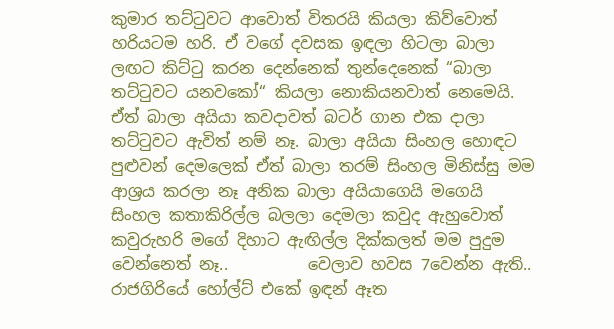කුමාර තට්ටුවට ආවොත් විතරයි කියලා කිව්වොත් හරියටම හරි. ඒ වගේ දවසක ඉඳලා හිටලා බාලා ලඟට කිට්ටු කරන දෙන්නෙක් තුන්දෙනෙක් “බාලා තට්ටුවට යනවකෝ“ කියලා නොකියනවාත් නෙමෙයි. ඒත් බාලා අයියා කවදාවත් බටර් ගාන එක දාලා තට්ටුවට ඇවිත් නම් නෑ. බාලා අයියා සිංහල හොඳට පුළුවන් දෙමලෙක් ඒත් බාලා තරම් සිංහල මිනිස්සු මම ආශ්‍රය කරලා නෑ අනික බාලා අයියාගෙයි මගෙයි සිංහල කතාකිරිල්ල බලලා දෙමලා කවුද ඇහුවොත් කවුරුහරි මගේ දිහාට ඇඟිල්ල දික්කලත් මම පුදුම වෙන්නෙත් නෑ..          වෙලාව හවස 7වෙන්න ඇති.. රාජගිරියේ හෝල්ට් එකේ ඉඳන් ඈත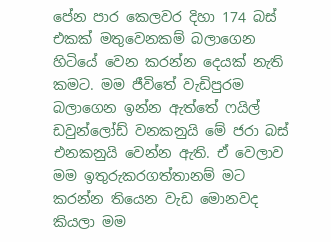පේන පාර කෙලවර දිහා 174 බස් එකක් මතුවෙනකම් බලාගෙන හිටියේ වෙන කරන්න දෙයක් නැති කමට. මම ජීවිතේ වැඩිපුරම බලාගෙන ඉන්න ඇත්තේ ෆයිල් ඩවුන්ලෝඩ් වනකනුයි මේ ජරා බස් එනකනුයි වෙන්න ඇති. ඒ වෙලාව මම ඉතුරුකරගත්තානම් මට කරන්න තියෙන වැඩ මොනවද කියලා මම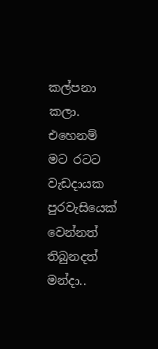කල්පනා කලා. එහෙනම් මට රටට වැඩදායක පුරවැසියෙක් වෙන්නත් තිබුනදත් මන්දා..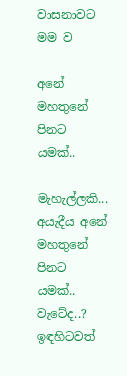වාසනාවට මම ව

අනේ මහතුනේ පිනට යමක්..

මැහැල්ලකි... අයැදීය අනේ මහතුනේ පිනට යමක්.. වැටේද..? ඉඳහිටවත්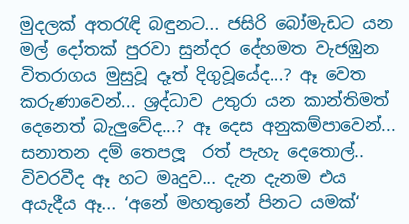මුදලක් අතරැඳි බඳුනට... ජසිරි බෝමැඩට යන මල් දෝතක් පුරවා සුන්දර දේහමත වැජඹුන විතරාගය මුසුවූ දෑත් දිගුවූයේද...? ඈ වෙත කරුණාවෙන්... ශ්‍රද්ධාව උතුරා යන කාන්තිමත් දෙනෙත් බැලුවේද...? ඈ දෙස අනුකම්පාවෙන්... සනාතන දම් තෙපලූ  රත් පැහැ දෙතොල්.. විවරවීද ඈ හට මෘදුව... දැන දැනම එය අයැදීය ඈ... ‘අනේ මහතුනේ පිනට යමක්‘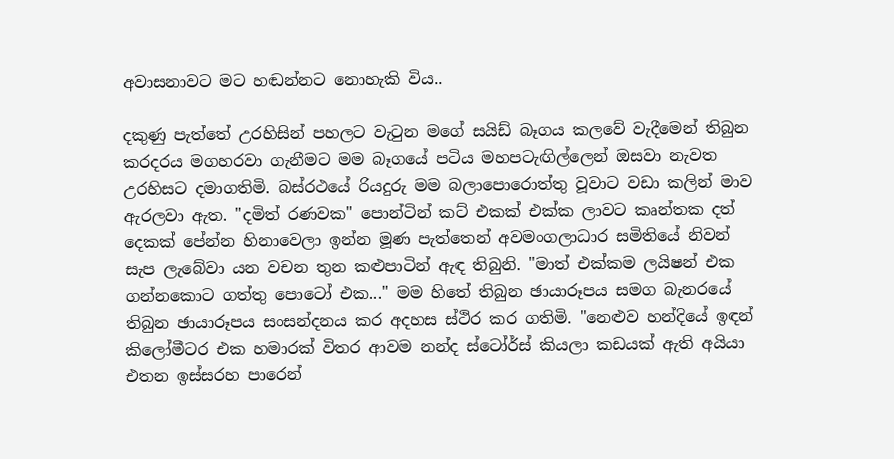අවාසනාවට මට හඬන්නට නොහැකි විය..

දකුණු පැත්තේ උරහිසින් පහලට වැටුන මගේ සයිඩ් බෑගය කලවේ වැදීමෙන් තිබුන කරදරය මගහරවා ගැනීමට මම බෑගයේ පටිය මහපටැඟිල්ලෙන් ඔසවා නැවත උරහිසට දමාගතිමි. බස්ර‍ථයේ රියදුරු මම බලාපොරොත්තු වූවාට වඩා කලින් මාව ඇරලවා ඇත. "දමිත් ර‍ණවක" පොන්ටින් කට් එකක් එක්ක ලාවට කෘන්තක දත් දෙකක් පේන්න හිනාවෙලා ඉන්න මූ‍ණ පැත්තෙන් අවමංගලා‍ධාර සමිතියේ නිවන් සැ‍ප ලැබේවා යන වචන තුන කළුපාටින් ඇඳ තිබුනි. "මාත් එක්කම ලයිෂන් එක ගන්නකොට ගත්තු පොටෝ එක..." මම හිතේ තිබුන ‍ඡායාරූපය සමග බැනරයේ තිබුන ඡායාරූපය සංසන්දනය කර අදහස ස්‍ථිර කර ගතිමි. "නෙළුව හන්දියේ ඉඳන් කිලෝමීටර එක හමාරක් විතර ආවම නන්ද ස්ටෝර්ස් කියලා කඩයක් ඇති අයියා එතන ඉස්සරහ පාරෙන්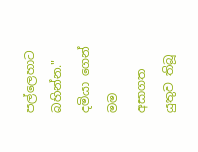පල්ලෙහාට බහින්න." දමියා ගෙන් මම අසාගත යුතුව තිබූ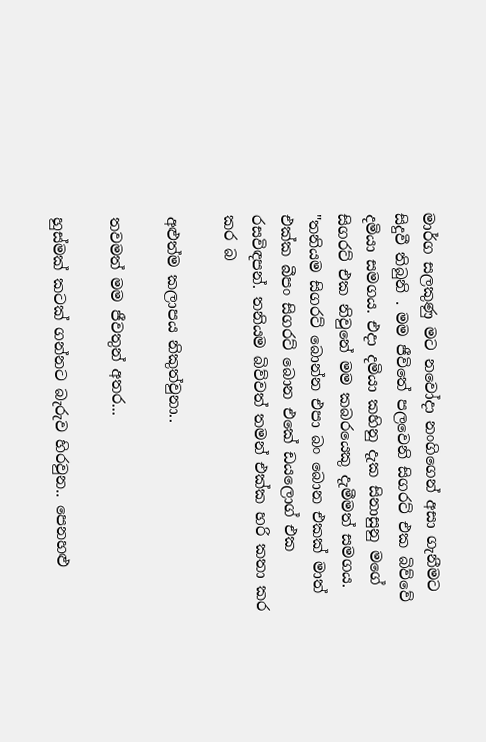මාර්ග සලකුණු මට නවෝදා නංගිගෙන් අසා ගැනීමට සිදුවී තිබුනි . මම ජීවිතේ පලවෙනි සිගරට් එක බිව්වේ දමියා සමගය. එදා දමියා කහිනු දැක සිනාසුනු මගේ සිගරට් එක නිවුනේ මම කබරයෙකු දැමීමත් සමගය. "තනියම සිගරට් බොන්න එපා බං බොන එකක් මාත් එක්ක බීපං සිගරට් බොන එකේ ඩයලොග් එක රසවිඳපන්. තනියම බිව්වත් තමන් එක්ක හරි කතා කර කර බ

අළුත්ම කලාපය නිකුත්වුනා..

තවමත් මම ජීවතුන් අතර...

හුස්මක් කටක් ගන්නට බැරුව හිරවුන.. පෙනහළු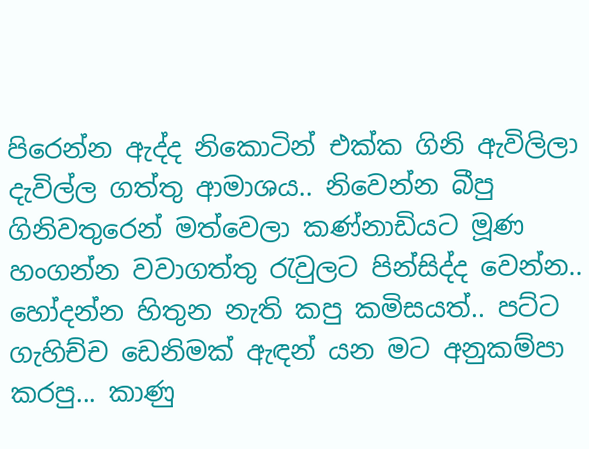පිරෙන්න ඇද්ද නිකොටින් එක්ක ගිනි ඇවිලිලා දැවිල්ල ගත්තු ආමා‍ශය.. නිවෙන්න බීපු ගිනිවතුරෙන් මත්වෙලා ක‍ණ්නාඩියට මූණ හංගන්න වවාගත්තු රැවුලට පින්සිද්ද වෙන්න.. හෝදන්න හිතුන නැති කපු කමිසයත්.. පට්ට ගැහිච්ච ඩෙනිමක් ඇඳන් යන‍ මට අනුකම්පා කරපු... කාණු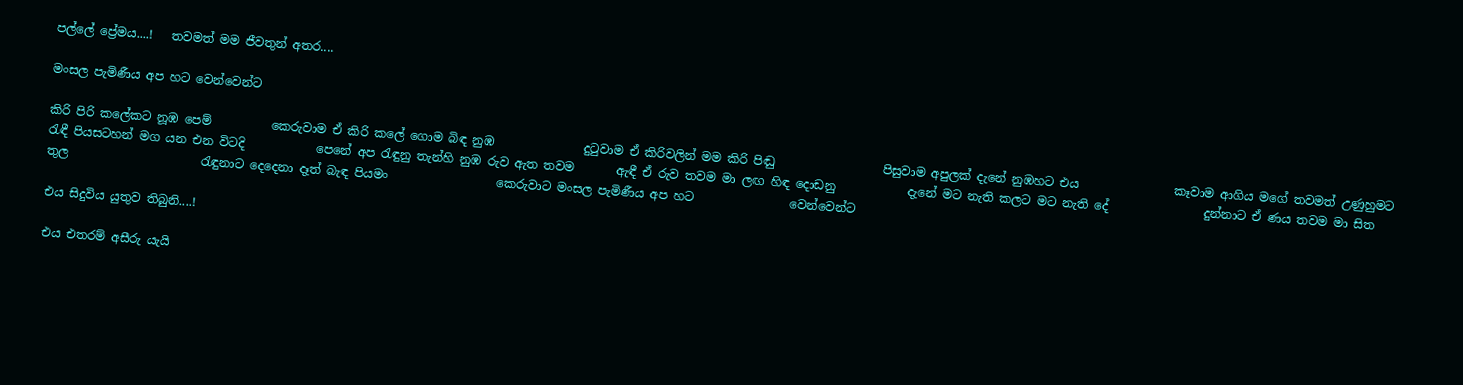පල්ලේ ප්‍රේමය....!   තවමත් මම ජීවතුන් අතර....

මංසල පැමිණීය අප හට වෙන්වෙන්ට

කිරි පිරි කලේකට නූඹ පෙම්          කෙරුවාම ඒ කිරි කලේ ගොම බිඳ නුඹ               දුටුවාම ඒ කිරිවලින් මම කිරි පිඬු                  පිසුවාම අපුලක් දැනේ නුඹහට එය                කෑවාම ආගිය මගේ තවමත් උණුහුමට                  රැඳී පියසටහන් මග යන එන විටදි            පෙනේ අප රැඳුනු තැන්හි නුඹ රුව ඇත තවම       ඇඳී ඒ රුව තවම මා ලඟ හිඳ දොඩනු            දැනේ මට නැති කලට මට නැති දේ                දුන්නාට ඒ ණය තවම මා සිත තුල                      රැඳුනාට දෙදෙනා දෑත් බැඳ පියමං                  කෙරුවාට මංසල පැමිණීය අප හට                වෙන්වෙන්ට

එය සිදුවිය යුතුව තිබුනි....!

එය එතරම් අසීරු යැයි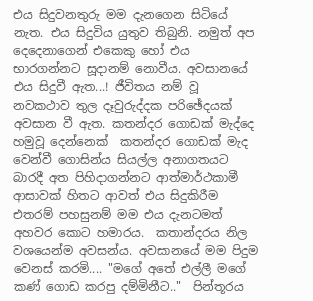එය සිදුවනතුරු මම දැනගෙන සිටියේ නැත. එය සිදුවිය යුතුව තිබුනි. නමුත් අප දෙදෙනාගෙන් එකෙකු හෝ එය භාරගන්නට සූදානම් නොවීය. අවසානයේ එය සිදුවී ඇත...! ජීවිතය නම් වූ නවකථාව තුල දෑවුරුද්දක පරිඡේදයක්  අවසාන වී ඇත. කතන්දර ගොඩක් මැද්දෙ හමුවූ දෙන්නෙක්  කතන්දර ගොඩක් මැද වෙන්වී ගොසින්ය සියල්ල අනාගතයට බාරදී අත පිහිදාගන්නට ආත්මාර්ථකාමී ආසාවක් හිතට ආවත් එය සිදුකිරීම එතරම් පහසුනම් මම එය දැනටමත් අහවර කොට හමාරය.  කතාන්දරය නිල වශයෙන්ම අවසන්ය. අවසානයේ මම පිදුම වෙනස් කරමි.... "මගේ අතේ එල්ලී මගේ කණ් ගොඩ කරපු දම්මිනීට.."  පින්තූරය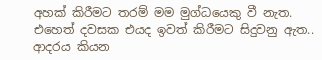අහක් කිරීමට තරම් මම මුග්ධයෙකු වී නැත.  එහෙත් දවසක එයද ඉවත් කිරීමට සිදුවනු ඇත..  ආදරය කියන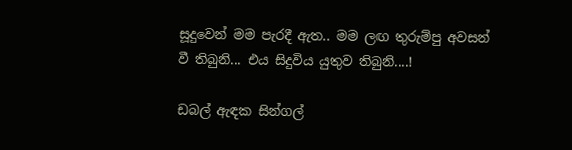සූදුවෙන් මම පැරදී ඇත.. මම ලඟ තුරුම්පු අවසන් වී තිබුනි... එය සිදුවිය යුතුව තිබුනි....!

ඩබල් ඇඳක සින්ගල්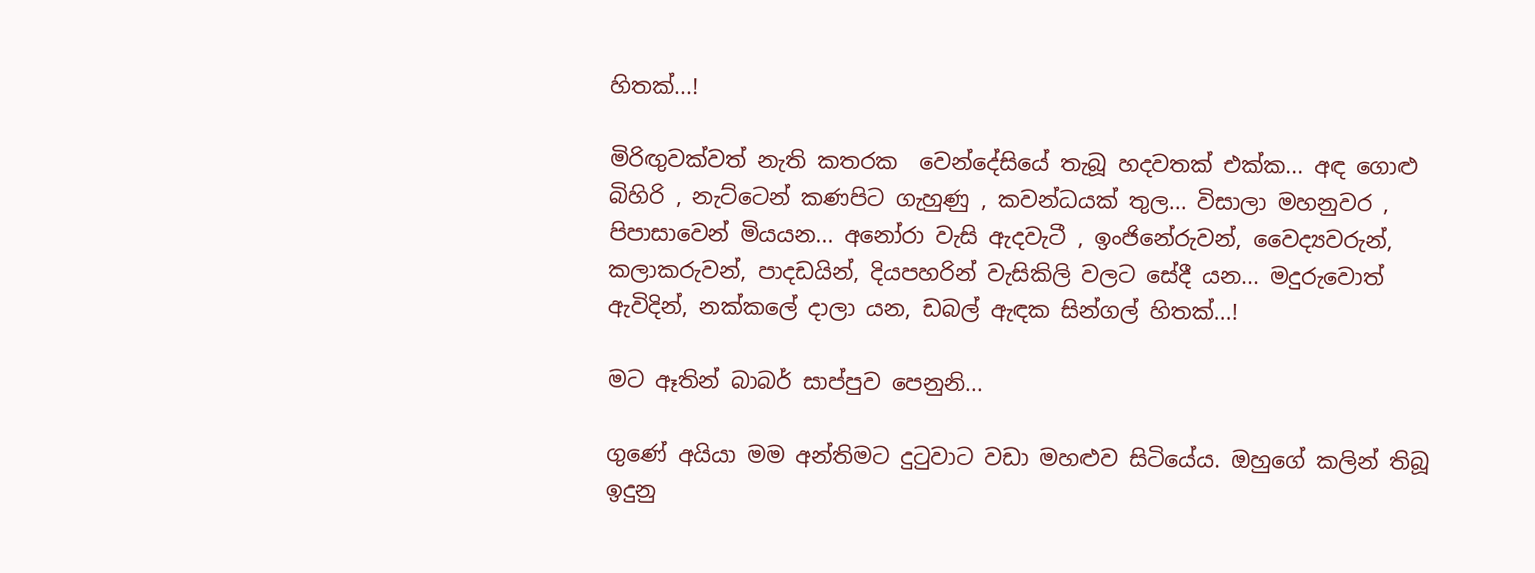හිතක්...!

මිරිඟුවක්වත් නැති කතරක  වෙන්දේසියේ තැබූ හදවතක් එක්ක... අඳ ගොළු බිහිරි , නැට්ටෙන් කණපිට ගැහුණු , කවන්ධයක් තුල... විසාලා මහනුවර , පිපාසාවෙන් මියයන... අනෝරා වැසි ඇදවැටී , ඉංජිනේරුවන්, වෛද්‍යවරුන්, කලාකරුවන්, පාදඩයින්, දියපහරින් වැසිකිලි වලට සේදී යන... මදුරුවොත් ඇවිදින්, නක්කලේ දාලා යන, ඩබල් ඇඳක සින්ගල් හිතක්...!

මට ඈතින් බාබර් සාප්පුව පෙනුනි...

ගුණේ අයියා මම අන්තිමට දුටුවාට වඩා මහළුව සිටියේය. ඔහුගේ කලින් තිබූ ඉදුනු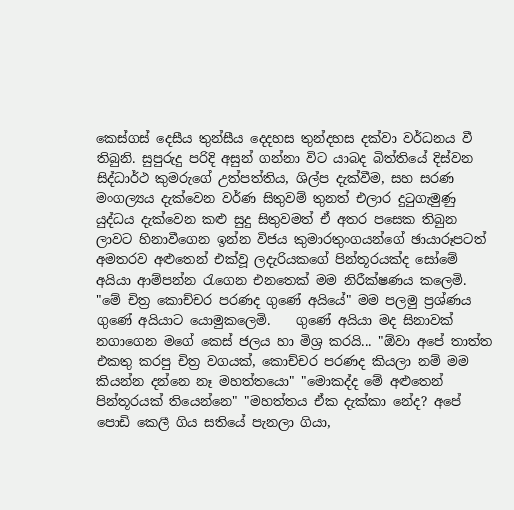කෙස්ගස් දෙසීය තුන්සීය දෙදහස තුන්දහස දක්වා වර්ධනය වී තිබුනි. සුපුරුදු පරිදි අසුන් ගන්නා විට යාබද බිත්තියේ දිස්වන සිද්ධාර්ථ කුමරුගේ උත්පත්තිය, ශිල්ප දැක්වීම, සහ සරණ මංගල්‍යය දැක්වෙන වර්ණ සිතුවම් තුනත් එලාර දුටුගැමුණු යුද්ධය දැක්වෙන කළු සුදු සිතුවමත් ඒ අතර පසෙක තිබුන ලාවට හිනාවීගෙන ඉන්න විජය කුමාරතුංගයන්ගේ ඡායාරූපටත් අමතරව අළුතෙන් එක්වූ ලදැරියකගේ පින්තූරයක්ද සෝමේ අයියා ආම්පන්න රැගෙන එනතෙක් මම නිරීක්ෂණය කලෙමි.  "මේ චිත්‍ර කොච්චර පරණද ගුණේ අයියේ" මම පලමු ප්‍රශ්ණය ගුණේ අයියාට යොමුකලෙමි.    ගුණේ අයියා මද සිනාවක් නගාගෙන මගේ කෙස් ජලය හා මිශ්‍ර කරයි... "ඕවා අපේ තාත්ත එකතු කරපු චිත්‍ර වගයක්, කොච්චර පරණද කියලා නම් මම කියන්න දන්නෙ නෑ මහත්තයො" "මොකද්ද මේ අළුතෙන් පින්තූරයක් තියෙන්නෙ" "මහත්තය ඒක දැක්කා නේද? අපේ පොඩි කෙලී ගිය සතියේ පැනලා ගියා,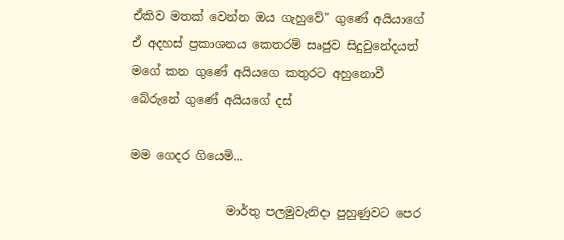ඒකිව මතක් වෙන්න ඔය ගැහුවේ" ගුණේ අයියාගේ ඒ අදහස් ප්‍රකාශනය කෙතරම් සෘජුව සිදුවුනේදයත් මගේ කන ගුණේ අයියගෙ කතුරට අහුනොවී බේරුනේ ගුණේ අයියගේ දස්

මම ගෙදර ගියෙමි...

                මාර්තු පලමුවැනිදා පුහුණුවට පෙර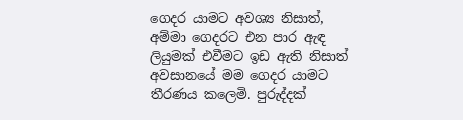ගෙදර යාමට අවශ්‍ය නිසාත්, අම්මා ගෙදරට එන පාර ඇඳ ලියුමක් එවීමට ඉඩ ඇති නිසාත් අවසානයේ මම ගෙදර යාමට තීරණය කලෙමි. පුරුද්දක්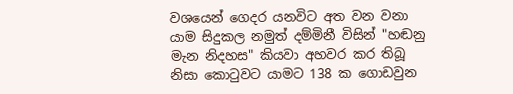වශයෙන් ගෙදර යනවිට අත වන ‍වනා යාම සිදුකල නමුත් දම්මිනී විසින් "හඬනු මැන නිදහස" කියවා අහවර කර තිබූ නිසා කොටුවට යාමට 138 ක ගොඩවුන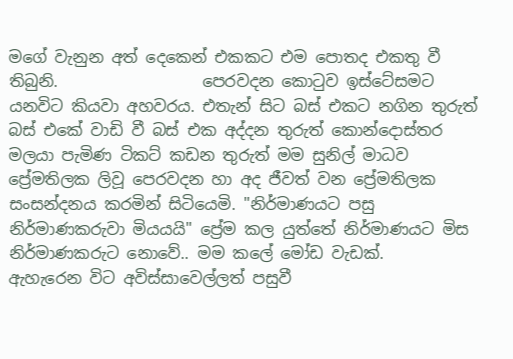මගේ වැනුන අත් දෙකෙන් එකකට එම පොතද එකතු වී තිබුනි.                  පෙරවදන කොටුව ඉස්ටේසමට යනවිට කියවා අහවරය. එතැන් සිට බස් එකට නගින තුරුත් බස් එකේ වාඩි වී බස් එක අද්දන තුරුත් කොන්දොස්තර මලයා පැමිණ ටිකට් කඩන තුරුත් මම සුනිල් මාධව ප්‍රේමතිලක ලිවූ පෙරවදන හා අද ජීවත් වන ප්‍රේමතිලක සංසන්දනය කරමින් සිටියෙමි. "නිර්මාණයට පසු නිර්මාණකරුවා මියයයි" ප්‍රේම කල යුත්තේ නිර්මාණයට මිස නිර්මාණකරුට නොවේ.. මම කලේ මෝඩ වැඩක්.                    ඇහැරෙන විට අවිස්සාවෙල්ලත් පසුවී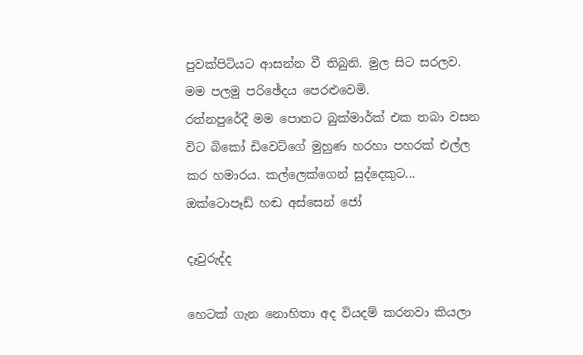පුවක්පිටියට ආසන්න වී තිබුනි. මුල සිට සරලව. මම පලමු පරිඡේදය පෙරළුවෙමි.                     රත්නපුරේදී මම පොතට බුක්මාර්ක් එක තබා වසන විට බිකෝ ඩිවෙට්ගේ මුහුණ හරහා පහරක් එල්ල කර හමාරය. කල්ලෙක්ගෙන් සුද්දෙකුට... ඔක්ටොපෑඩ් හඬ අස්සෙන් ජෝ

දෑවුරුද්ද

හෙටක් ගැන නොහිතා අද වියදම් කරනවා කියලා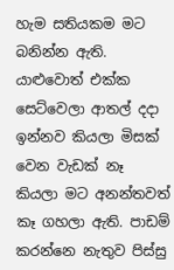හැම සතියකම මට බනින්න ඇති. යාළුවොත් එක්ක සෙට්වෙලා ආතල් දදා ඉන්නව කියලා මිසක් වෙන වැඩක් නෑ කියලා මට අනන්තවත් කෑ ගහලා ඇති. පාඩම් කරන්නෙ නැතුව පිස්සු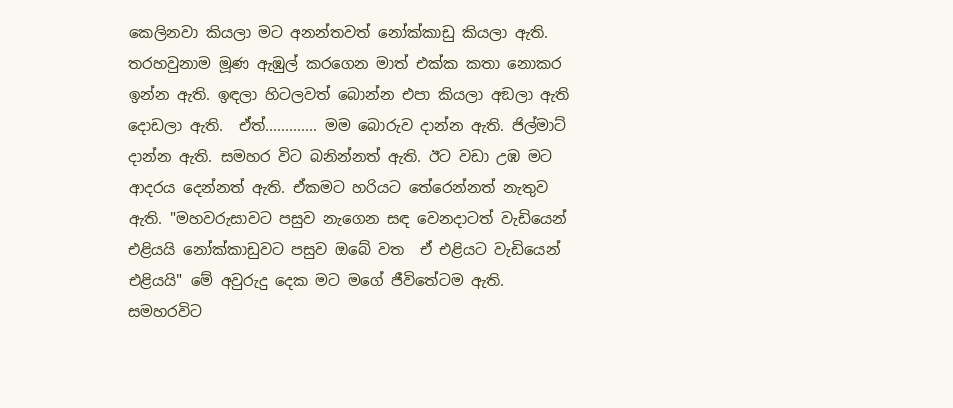කෙලිනවා කියලා මට අනන්තවත් නෝක්කාඩු කියලා ඇති. තරහවුනාම මූණ ඇඹුල් කරගෙන මාත් එක්ක කතා නොකර ඉන්න ඇති. ඉඳලා හිටලවත් බොන්න එපා කියලා අඞලා ඇති දොඩලා ඇති.  ඒත්............. මම බොරුව දාන්න ඇති. ජිල්මාට් දාන්න ඇති. සමහර විට බනින්නත් ඇති. ඊට වඩා උඹ මට ආදරය දෙන්නත් ඇති. ඒකමට හරියට තේරෙන්නත් ‍නැතුව ඇති. "මහවරුසාවට පසුව නැගෙන සඳ වෙනදාටත් වැඩියෙ‍න් එළියයි නෝක්කාඩුවට පසුව ඔබේ වත  ඒ එළියට වැඩියෙන් එළියයි" මේ අවුරුදු දෙක මට මගේ ජීවිතේටම ඇති. සමහරවිට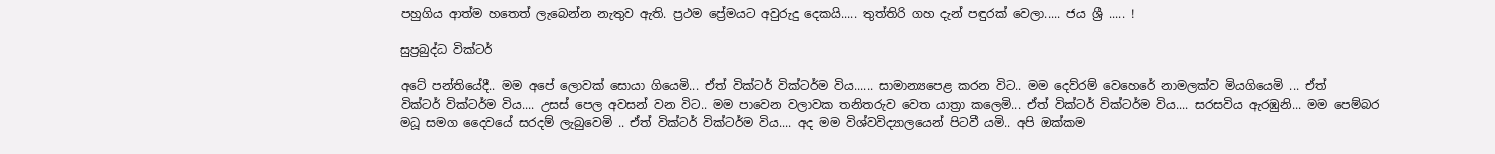පහුගිය ආත්ම හතෙත් ලැබෙන්න නැතුව ඇති. ප්‍රථම ප්‍රේමයට අවුරුදු දෙකයි..... තුත්තිරි ගහ දැන් පඳුරක් වෙලා..... ජය ශ්‍රී ..... !

සුප්‍රබුද්ධ වික්ටර්

අටේ පන්තියේදී.. මම අපේ ලොවක් සොයා ගියෙමි... ඒත් වික්ටර් වික්ටර්ම විය...... සාමාන්‍යපෙළ කරන වි‍ට.. මම දෙව්රම් වෙහෙරේ නාමලක්ව මියගියෙමි ... ඒත් වික්ටර් ‍වික්ටර්ම විය.... උසස් පෙල අවසන් වන විට.. මම පාවෙන වලාවක තනිතරුව වෙත යාත්‍රා කලෙමි... ඒත් වික්ටර් ‍වික්ටර්ම විය.... සරසවිය ඇරඹුනි... මම පෙම්බර මධූ සමග දෛවයේ සරදම් ලැබුවෙමි .. ඒත් වික්ටර් ‍වික්ටර්ම විය.... අද මම විශ්වවිද්‍යාලයෙන් පිටවී යමි.. අපි ඔක්කම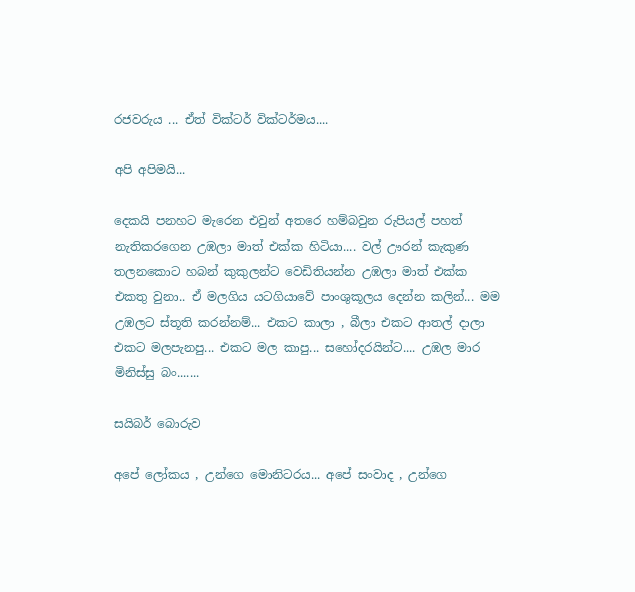රජවරුය ... ඒත් වික්ටර් ‍වික්ටර්මය....

අපි අපිමයි...

දෙකයි පනහට මැරෙන එවුන් අතරෙ හම්බවුන රුපියල් පහත් නැතිකරගෙන උඹලා මාත් එක්ක හිටියා.... වල් ඌරන් කැකුණ තලනකොට හබන් කුකුලන්ට වෙඩිතියන්න උඹලා මාත් එක්ක එකතු වුනා.. ඒ මලගිය යටගියාවේ පාංශුකූලය දෙන්න කලින්... මම උඹල‍ට ස්තූති කරන්නම්... එකට කාලා , බීලා එකට ආතල් දාලා එකට මලපැනපු... එකට මල කාපු... සහෝදරයින්ට.... උඹල මාර මිනිස්සු බං.......

සයිබර් බොරුව

අපේ ලෝකය , උන්ගෙ මොනිටරය... අපේ සංවාද , උන්ගෙ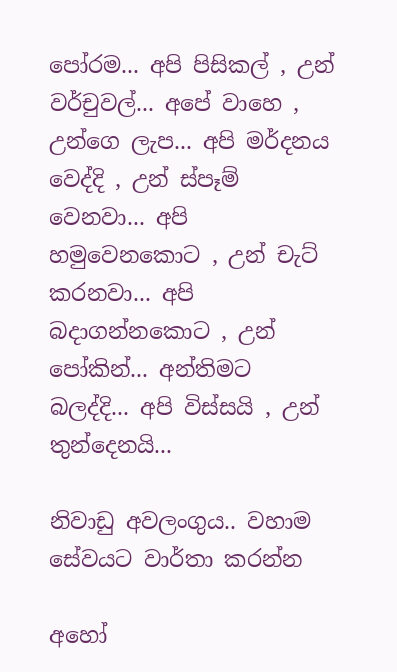පෝරම... අපි පිසිකල් , උන් වර්චුවල්... අපේ වාහෙ , උන්ගෙ ලැප... අපි මර්දනය වෙද්දි , උන් ස්පෑම් වෙනවා... අපි හමුවෙනකොට , උන් චැට් කරනවා... අපි බදාගන්නකොට , උන් පෝකින්... අන්තිමට බලද්දි... අපි විස්සයි , උන් තුන්දෙනයි...

නිවාඩු අ‍වලංගුය.. වහාම සේවයට වාර්තා කරන්න

අහෝ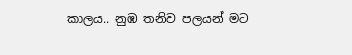කාලය.. නුඹ තනිව පලයන් මට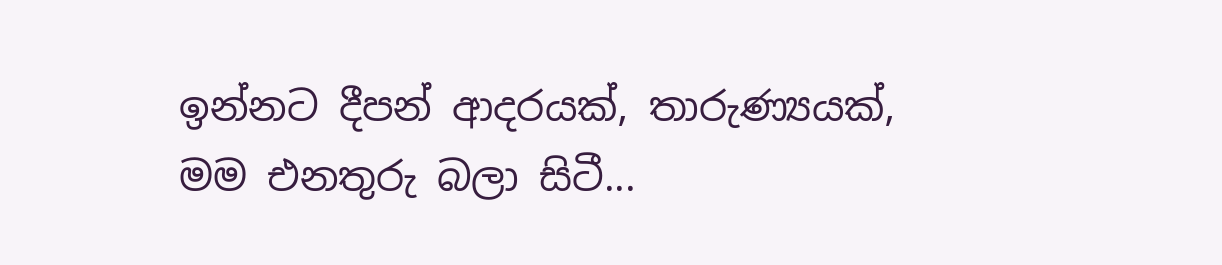ඉන්නට දීපන් ආදරයක්, තාරුණ්‍යයක්, මම එනතුරු බලා සිටී...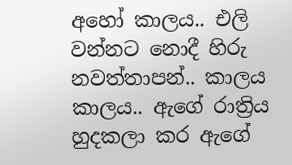අහෝ කාලය.. එලි වන්න‍ට නොදී හිරු නවත්තාපන්.. කාලය කාලය.. ඇගේ රාත්‍රිය හුදකලා කර ඇගේ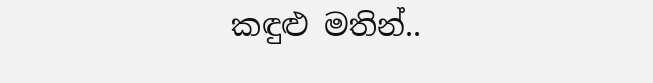කඳුළු මතින්..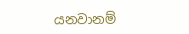යන‍වානම්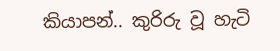කියාපන්.. කුරිරු වූ හැටි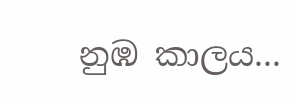නුඹ කාලය...